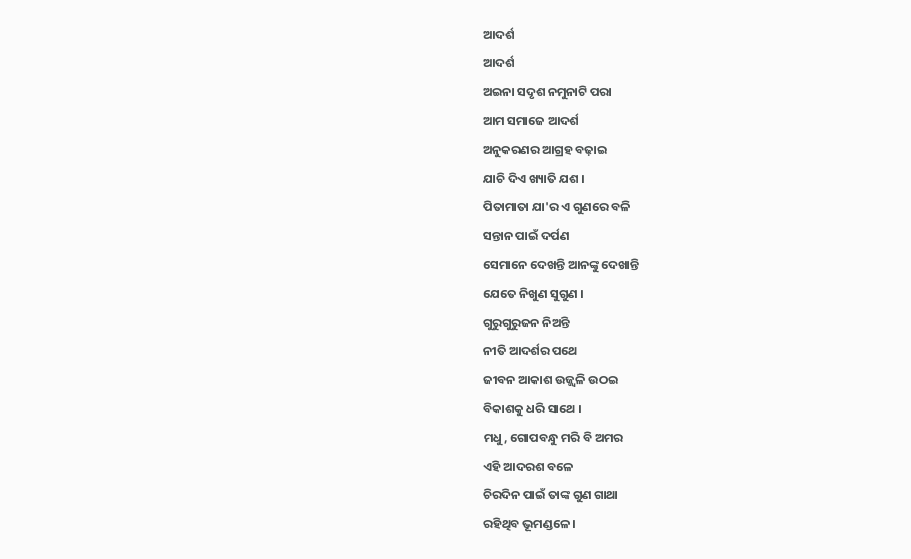ଆଦର୍ଶ
ଆଦର୍ଶ
ଅଇନା ସଦୃଶ ନମୁନାଟି ପରା
ଆମ ସମାଜେ ଆଦର୍ଶ
ଅନୁକରଣର ଆଗ୍ରହ ବଢ଼ାଇ
ଯାଚି ଦିଏ ଖ୍ୟାତି ଯଶ ।
ପିତାମାତା ଯା'ର ଏ ଗୁଣରେ ବଳି
ସନ୍ତାନ ପାଇଁ ଦର୍ପଣ
ସେମାନେ ଦେଖନ୍ତି ଆନଙ୍କୁ ଦେଖାନ୍ତି
ଯେତେ ନିଖୁଣ ସୁଗୁଣ ।
ଗୁରୁଗୁରୁଜନ ନିଅନ୍ତି
ନୀତି ଆଦର୍ଶର ପଥେ
ଜୀବନ ଆକାଶ ଉଜ୍ଜ୍ବଳି ଉଠଇ
ବିକାଶକୁ ଧରି ସାଥେ ।
ମଧୁ, ଗୋପବନ୍ଧୁ ମରି ବି ଅମର
ଏହି ଆଦରଶ ବଳେ
ଚିରଦିନ ପାଇଁ ତାଙ୍କ ଗୁଣ ଗାଥା
ରହିଥିବ ଭୂମଣ୍ଡଳେ ।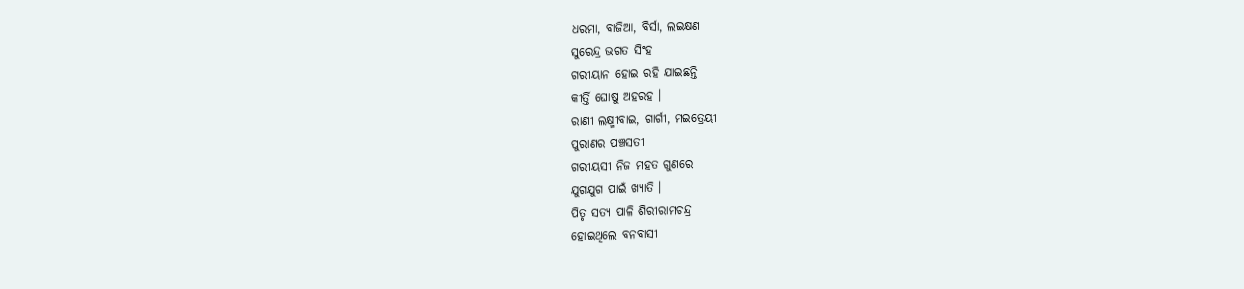ଧରମା, ବାଜିଆ, ବିର୍ସା, ଲଇକ୍ଷଣ
ସୁରେନ୍ଦ୍ର ଭଗତ ସିଂହ
ଗରୀୟାନ ହୋଇ ରହି ଯାଇଛନ୍ତି
କୀର୍ତ୍ତି ଘୋଷୁ ଅହରହ ।
ରାଣୀ ଲକ୍ଷ୍ମୀବାଇ, ଗାର୍ଗୀ, ମଇତ୍ରେୟୀ
ପୁରାଣର ପଞ୍ଚସତୀ
ଗରୀୟସୀ ନିଜ ମହତ ଗୁଣରେ
ଯୁଗଯୁଗ ପାଇଁ ଖ୍ୟାତି ।
ପିତୃ ସତ୍ୟ ପାଳି ଶିରୀରାମଚନ୍ଦ୍ର
ହୋଇଥିଲେ ବନବାସୀ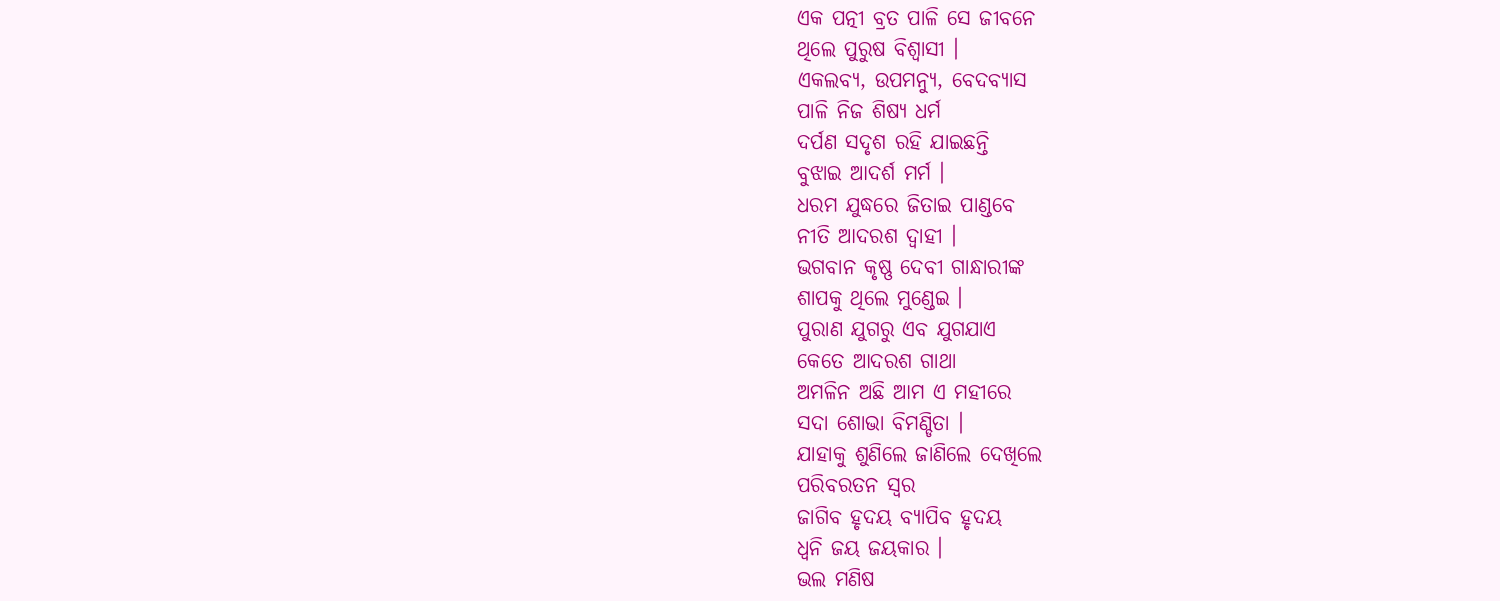ଏକ ପତ୍ନୀ ବ୍ରତ ପାଳି ସେ ଜୀବନେ
ଥିଲେ ପୁରୁଷ ବିଶ୍ବାସୀ ।
ଏକଲବ୍ଯ, ଉପମନ୍ୟୁ, ବେଦବ୍ୟାସ
ପାଳି ନିଜ ଶିଷ୍ୟ ଧର୍ମ
ଦର୍ପଣ ସଦୃଶ ରହି ଯାଇଛନ୍ତି
ବୁଝାଇ ଆଦର୍ଶ ମର୍ମ ।
ଧରମ ଯୁଦ୍ଧରେ ଜିତାଇ ପାଣ୍ଡବେ
ନୀତି ଆଦରଶ ଦ୍ବାହୀ ।
ଭଗବାନ କୃଷ୍ଣ ଦେବୀ ଗାନ୍ଧାରୀଙ୍କ
ଶାପକୁ ଥିଲେ ମୁଣ୍ଡେଇ ।
ପୁରାଣ ଯୁଗରୁ ଏବ ଯୁଗଯାଏ
କେତେ ଆଦରଶ ଗାଥା
ଅମଳିନ ଅଛି ଆମ ଏ ମହୀରେ
ସଦା ଶୋଭା ବିମଣ୍ଡିତା ।
ଯାହାକୁ ଶୁଣିଲେ ଜାଣିଲେ ଦେଖିଲେ
ପରିବରତନ ସ୍ବର
ଜାଗିବ ହୃଦୟ ବ୍ୟାପିବ ହୃଦୟ
ଧ୍ବନି ଜୟ ଜୟକାର ।
ଭଲ ମଣିଷ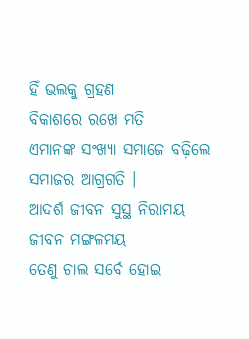ହିଁ ଭଲକୁ ଗ୍ରହଣ
ବିକାଶରେ ରଖେ ମତି
ଏମାନଙ୍କ ସଂଖ୍ୟା ସମାଜେ ବଢ଼ିଲେ
ସମାଜର ଆଗ୍ରଗତି ।
ଆଦର୍ଶ ଜୀବନ ସୁସ୍ଥ ନିରାମୟ
ଜୀବନ ମଙ୍ଗଳମୟ
ତେଣୁ ଚାଲ ସର୍ବେ ହୋଇ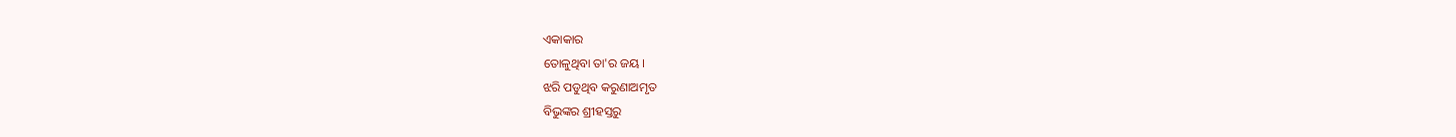ଏକାକାର
ତୋଳୁଥିବା ତା'ର ଜୟ ।
ଝରି ପଡୁଥିବ କରୁଣାଅମୃତ
ବିଭୁଙ୍କର ଶ୍ରୀହସ୍ତରୁ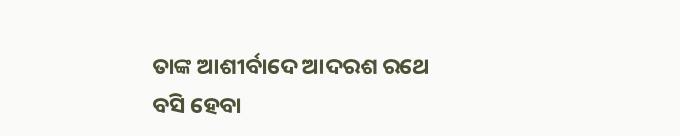ତାଙ୍କ ଆଶୀର୍ବାଦେ ଆଦରଶ ରଥେ
ବସି ହେବା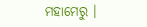ମହାମେରୁ ।